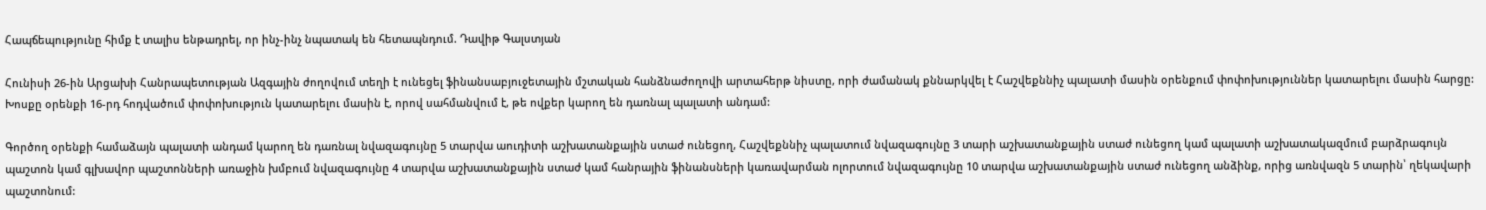Հապճեպությունը հիմք է տալիս ենթադրել, որ ինչ-ինչ նպատակ են հետապնդում. Դավիթ Գալստյան

Հունիսի 26-ին Արցախի Հանրապետության Ազգային ժողովում տեղի է ունեցել ֆինանսաբյուջետային մշտական հանձնաժողովի արտահերթ նիստը, որի ժամանակ քննարկվել է Հաշվեքննիչ պալատի մասին օրենքում փոփոխություններ կատարելու մասին հարցը: Խոսքը օրենքի 16-րդ հոդվածում փոփոխություն կատարելու մասին է, որով սահմանվում է, թե ովքեր կարող են դառնալ պալատի անդամ:

Գործող օրենքի համաձայն պալատի անդամ կարող են դառնալ նվազագույնը 5 տարվա աուդիտի աշխատանքային ստաժ ունեցող, Հաշվեքննիչ պալատում նվազագույնը 3 տարի աշխատանքային ստաժ ունեցող կամ պալատի աշխատակազմում բարձրագույն պաշտոն կամ գլխավոր պաշտոնների առաջին խմբում նվազագույնը 4 տարվա աշխատանքային ստաժ կամ հանրային ֆինանսների կառավարման ոլորտում նվազագույնը 10 տարվա աշխատանքային ստաժ ունեցող անձինք, որից առնվազն 5 տարին՝ ղեկավարի պաշտոնում: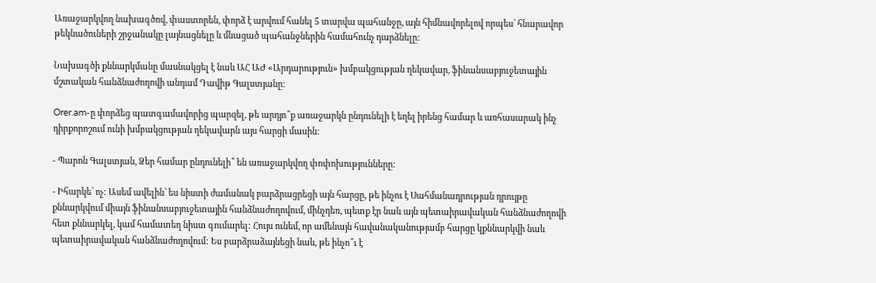Առաջարկվող նախագծով, փաստորեն, փորձ է արվում հանել 5 տարվա պահանջը, այն հիմնավորելով որպես՝ հնարավոր թեկնածուների շրջանակը լայնացնելը և մնացած պահանջներին համահունչ դարձնելը:

Նախագծի քննարկմանը մասնակցել է նաև ԱՀ ԱԺ «Արդարություն» խմբակցության ղեկավար, ֆինանսաբյուջետային մշտական հանձնաժողովի անդամ Դավիթ Գալստյանը:

Orer.am-ը փորձեց պատգամավորից պարզել, թե արդյո՞ք առաջարկն ընդունելի է եղել իրենց համար և առհասարակ ինչ դիրքորոշում ունի խմբակցության ղեկավարն այս հարցի մասին:

- Պարոն Գալստյան, Ձեր համար ընդունելի՞ են առաջարկվող փոփոխությունները:

- Իհարկե՝ ոչ: Ասեմ ավելին՝ ես նիստի ժամանակ բարձրացրեցի այն հարցը, թե ինչու է Սահմանադրության դրույթը քննարկվում միայն ֆինանսաբյուջետային հանձնաժողովում, մինչդեռ, պետք էր նաև այն պետաիրավական հանձնաժողովի հետ քննարկել, կամ համատեղ նիստ գումարել: Հույս ունեմ, որ ամենայն հավանականությամբ հարցը կքննարկվի նաև պետաիրավական հանձնաժողովում: Ես բարձրաձայնեցի նաև, թե ինչո՞ւ է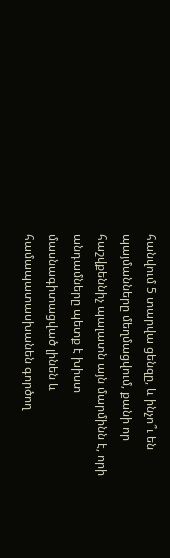հանվում 5 տարվա ցենզը, և ինչո՞ւ են պայմանները մեղմացվում, քանի որ հաշվքեննիչ պալատն այն մարմինն է, որի անդամները պետք է խիստ մասնագիտացված լինեն և համապատասխանեն գործող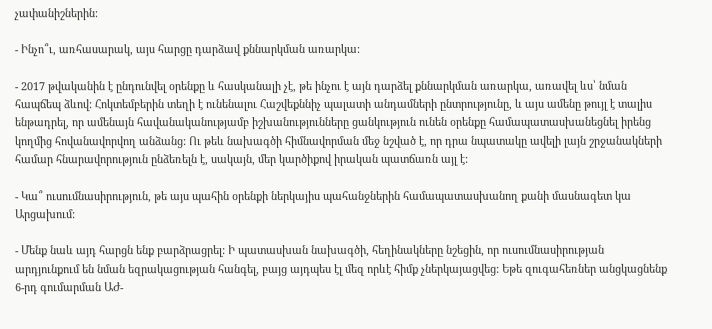չափանիշներին:

- Ինչո՞ւ, առհասարակ, այս հարցը դարձավ քննարկման առարկա:

- 2017 թվականին է ընդունվել օրենքը և հասկանալի չէ, թե ինչու է այն դարձել քննարկման առարկա, առավել ևս՝ նման հապճեպ ձևով: Հոկտեմբերին տեղի է ունենալու Հաշվեքննիչ պալատի անդամների ընտրությունը, և այս ամենը թույլ է տալիս ենթադրել, որ ամենայն հավանականությամբ իշխանությունները ցանկություն ունեն օրենքը համապատասխանեցնել իրենց կողմից հովանավորվող անձանց: Ու թեև նախագծի հիմնավորման մեջ նշված է, որ դրա նպատակը ավելի լայն շրջանակների համար հնարավորություն ընձեռելն է, սակայն, մեր կարծիքով իրական պատճառն այլ է:

- Կա՞ ուսումնասիրություն, թե այս պահին օրենքի ներկայիս պահանջներին համապատասխանող քանի մասնագետ կա Արցախում:

- Մենք նաև այդ հարցն ենք բարձրացրել: Ի պատասխան նախագծի, հեղինակները նշեցին, որ ուսումնասիրության արդյունքում են նման եզրակացության հանգել, բայց այդպես էլ մեզ որևէ հիմք չներկայացվեց: Եթե զուգահեռներ անցկացնենք 6-րդ գումարման ԱԺ-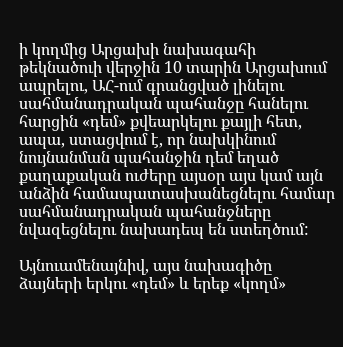ի կողմից Արցախի նախագահի թեկնածուի վերջին 10 տարին Արցախում ապրելու, ԱՀ-ում գրանցված լինելու սահմանադրական պահանջը հանելու հարցին «դեմ» քվեարկելու քայլի հետ, ապա, ստացվում է, որ նախկինում նույնանման պահանջին դեմ եղած քաղաքական ուժերը այսօր այս կամ այն անձին համապատասխանեցնելու համար սահմանադրական պահանջները նվազեցնելու նախադեպ են ստեղծում:

Այնուամենայնիվ, այս նախագիծը ձայների երկու «դեմ» և երեք «կողմ»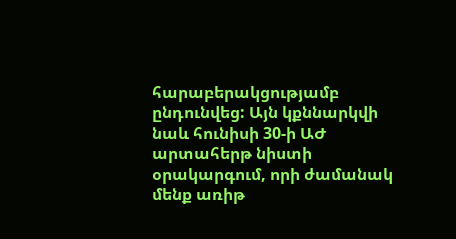հարաբերակցությամբ ընդունվեց: Այն կքննարկվի նաև հունիսի 30-ի ԱԺ արտահերթ նիստի օրակարգում, որի ժամանակ մենք առիթ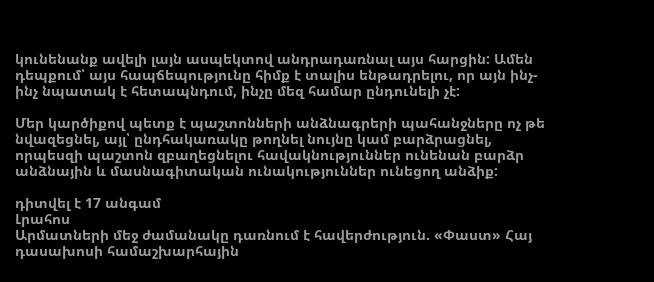կունենանք ավելի լայն ասպեկտով անդրադառնալ այս հարցին: Ամեն դեպքում՝ այս հապճեպությունը հիմք է տալիս ենթադրելու, որ այն ինչ-ինչ նպատակ է հետապնդում, ինչը մեզ համար ընդունելի չէ:

Մեր կարծիքով պետք է պաշտոնների անձնագրերի պահանջները ոչ թե նվազեցնել, այլ՝ ընդհակառակը թողնել նույնը կամ բարձրացնել, որպեսզի պաշտոն զբաղեցնելու հավակնություններ ունենան բարձր անձնային և մասնագիտական ունակություններ ունեցող անձիք:

դիտվել է 17 անգամ
Լրահոս
Արմատների մեջ ժամանակը դառնում է հավերժություն. «Փաստ» Հայ դասախոսի համաշխարհային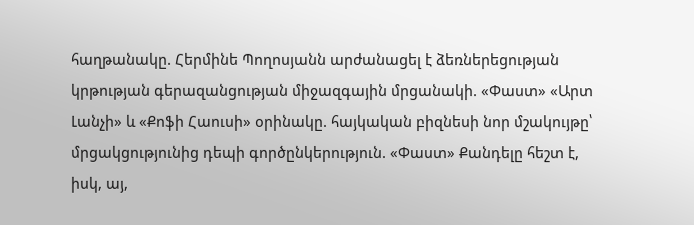հաղթանակը. Հերմինե Պողոսյանն արժանացել է ձեռներեցության կրթության գերազանցության միջազգային մրցանակի. «Փաստ» «Արտ Լանչի» և «Քոֆի Հաուսի» օրինակը. հայկական բիզնեսի նոր մշակույթը՝ մրցակցությունից դեպի գործընկերություն. «Փաստ» Քանդելը հեշտ է, իսկ, այ,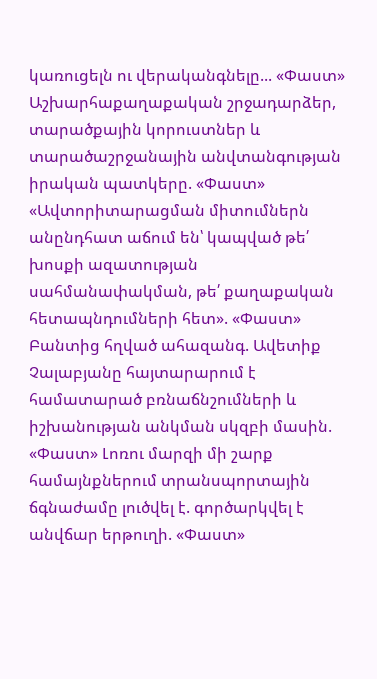կառուցելն ու վերականգնելը... «Փաստ» Աշխարհաքաղաքական շրջադարձեր, տարածքային կորուստներ և տարածաշրջանային անվտանգության իրական պատկերը. «Փաստ» «Ավտորիտարացման միտումներն անընդհատ աճում են՝ կապված թե՛ խոսքի ազատության սահմանափակման, թե՛ քաղաքական հետապնդումների հետ». «Փաստ» Բանտից հղված ահազանգ. Ավետիք Չալաբյանը հայտարարում է համատարած բռնաճնշումների և իշխանության անկման սկզբի մասին. «Փաստ» Լոռու մարզի մի շարք համայնքներում տրանսպորտային ճգնաժամը լուծվել է. գործարկվել է անվճար երթուղի. «Փաստ»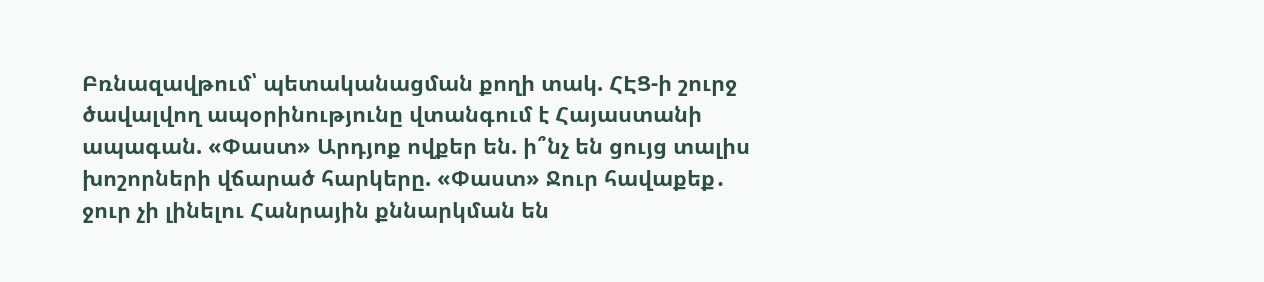Բռնազավթում՝ պետականացման քողի տակ. ՀԷՑ-ի շուրջ ծավալվող ապօրինությունը վտանգում է Հայաստանի ապագան. «Փաստ» Արդյոք ովքեր են. ի՞նչ են ցույց տալիս խոշորների վճարած հարկերը. «Փաստ» Ջուր հավաքեք․ ջուր չի լինելու Հանրային քննարկման են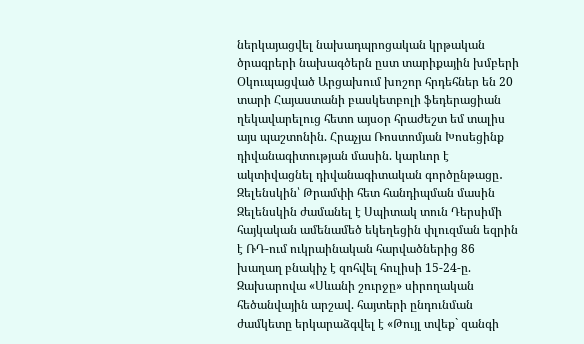ներկայացվել նախադպրոցական կրթական ծրագրերի նախագծերն ըստ տարիքային խմբերի Օկուպացված Արցախում խոշոր հրդեհներ են 20 տարի Հայաստանի բասկետբոլի ֆեդերացիան ղեկավարելուց հետո այսօր հրաժեշտ եմ տալիս այս պաշտոնին. Հրաչյա Ռոստոմյան Խոսեցինք դիվանագիտության մասին. կարևոր է ակտիվացնել դիվանագիտական գործընթացը․ Զելենսկին՝ Թրամփի հետ հանդիպման մասին Զելենսկին ժամանել է Սպիտակ տուն Դերսիմի հայկական ամենամեծ եկեղեցին փլուզման եզրին է ՌԴ-ում ուկրաինական հարվածներից 86 խաղաղ բնակիչ է զոհվել հուլիսի 15-24-ը. Զախարովա «Սևանի շուրջը» սիրողական հեծանվային արշավ. հայտերի ընդունման ժամկետը երկարաձգվել է «Թույլ տվեք` զանգի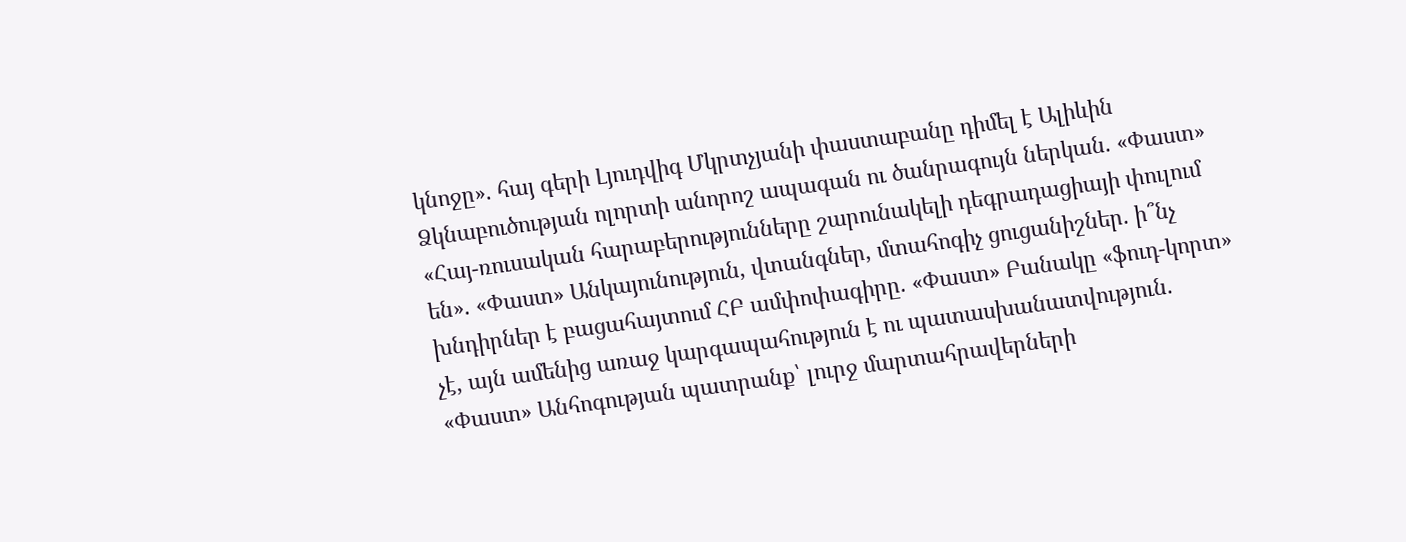կնոջը». հայ գերի Լյուդվիգ Մկրտչյանի փաստաբանը դիմել է Ալիևին Ձկնաբուծության ոլորտի անորոշ ապագան ու ծանրագույն ներկան. «Փաստ» «Հայ-ռուսական հարաբերությունները շարունակելի դեգրադացիայի փուլում են». «Փաստ» Անկայունություն, վտանգներ, մտահոգիչ ցուցանիշներ. ի՞նչ խնդիրներ է բացահայտում ՀԲ ամփոփագիրը. «Փաստ» Բանակը «ֆուդ-կորտ» չէ, այն ամենից առաջ կարգապահություն է ու պատասխանատվություն. «Փաստ» Անհոգության պատրանք՝ լուրջ մարտահրավերների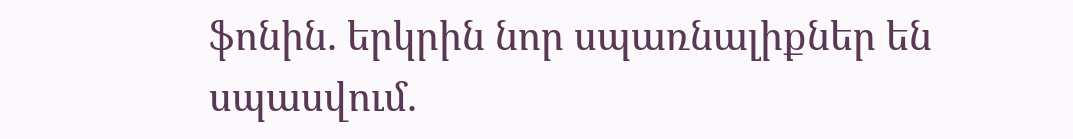ֆոնին. երկրին նոր սպառնալիքներ են սպասվում.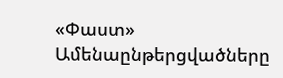«Փաստ»
Ամենաընթերցվածները